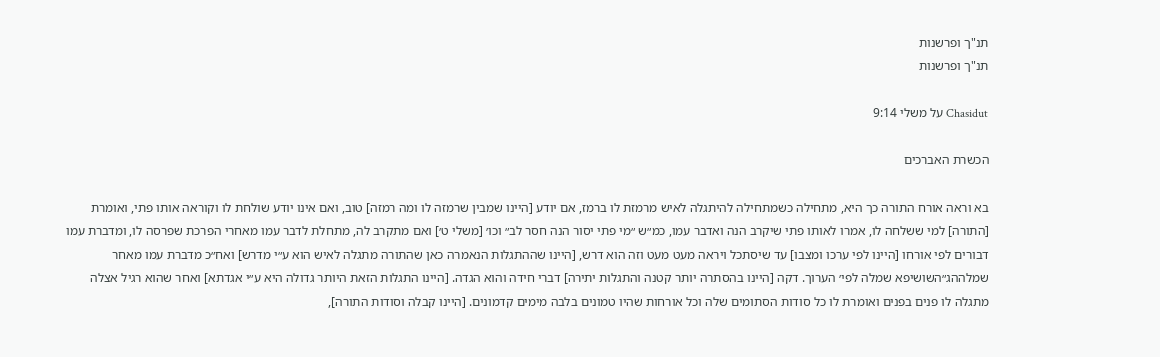תנ"ך ופרשנות
תנ"ך ופרשנות

Chasidut על משלי 9:14

הכשרת האברכים

בא וראה אורח התורה כך היא, מתחילה כשמתחילה להיתגלה לאיש מרמזת לו ברמז, אם יודע [היינו שמבין שרמזה לו ומה רמזה] טוב, ואם אינו יודע שולחת לו וקוראה אותו פתי, ואומרת [התורה] למי ששלחה לו, אמרו לאותו פתי שיקרב הנה ואדבר עמו, כמ״ש ״מי פתי יסור הנה חסר לב״ וכו׳ [משלי ט׳] ואם מתקרב לה, מתחלת לדבר עמו מאחרי הפרכת שפרסה לו, ומדברת עמו דבורים לפי אורחו [היינו לפי ערכו ומצבו] עד שיסתכל ויראה מעט מעט וזה הוא דרש, [היינו שההתגלות הנאמרה כאן שהתורה מתגלה לאיש הוא ע״י מדרש] ואח״כ מדברת עמו מאחר שמלההג״השושיפא שמלה לפי׳ הערוך. דקה [היינו בהסתרה יותר קטנה והתגלות יתירה] דברי חידה והוא הגדה. [היינו התגלות הזאת היותר גדולה היא ע״י אגדתא] ואחר שהוא רגיל אצלה מתגלה לו פנים בפנים ואומרת לו כל סודות הסתומים שלה וכל אורחות שהיו טמונים בלבה מימים קדמונים. [היינו קבלה וסודות התורה],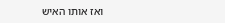ואז אותו האיש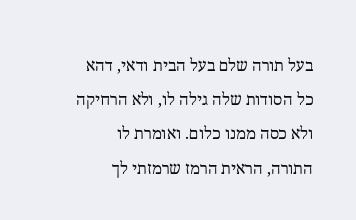בעל תורה שלם בעל הבית ודאי, דהא כל הסודות שלה גילה לו, ולא הרחיקה ולא כסה ממנו כלום. ואומרת לו התורה, הראית הרמז שרמזתי לך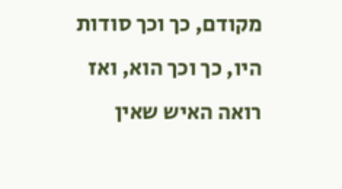מקודם, כך וכך סודות היו, כך וכך הוא, ואז רואה האיש שאין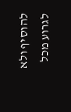להוסיף ולא לגרוע מכל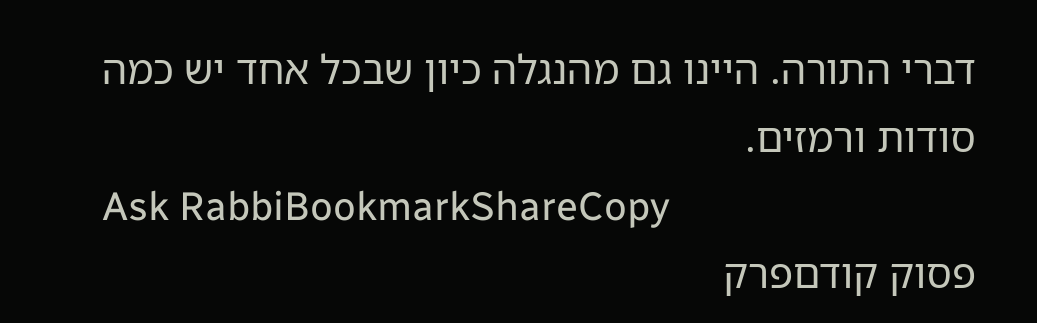דברי התורה. היינו גם מהנגלה כיון שבכל אחד יש כמה סודות ורמזים.
Ask RabbiBookmarkShareCopy
פסוק קודםפרק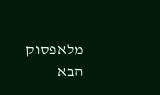מלאפסוק הבא